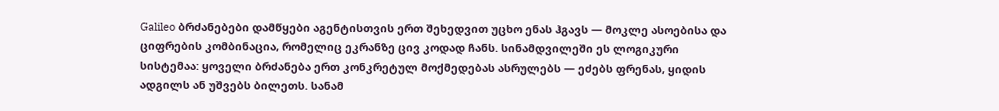Galileo ბრძანებები დამწყები აგენტისთვის ერთ შეხედვით უცხო ენას ჰგავს — მოკლე ასოებისა და ციფრების კომბინაცია, რომელიც ეკრანზე ცივ კოდად ჩანს. სინამდვილეში ეს ლოგიკური სისტემაა: ყოველი ბრძანება ერთ კონკრეტულ მოქმედებას ასრულებს — ეძებს ფრენას, ყიდის ადგილს ან უშვებს ბილეთს. სანამ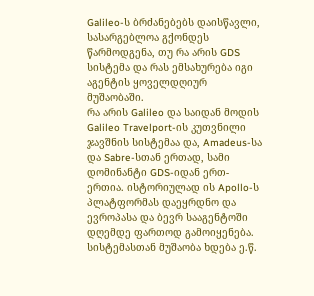Galileo-ს ბრძანებებს დაისწავლი, სასარგებლოა გქონდეს წარმოდგენა, თუ რა არის GDS სისტემა და რას ემსახურება იგი აგენტის ყოველდღიურ მუშაობაში.
რა არის Galileo და საიდან მოდის
Galileo Travelport-ის კუთვნილი ჯავშნის სისტემაა და, Amadeus-სა და Sabre-სთან ერთად, სამი დომინანტი GDS-იდან ერთ-ერთია. ისტორიულად ის Apollo-ს პლატფორმას დაეყრდნო და ევროპასა და ბევრ სააგენტოში დღემდე ფართოდ გამოიყენება. სისტემასთან მუშაობა ხდება ე.წ.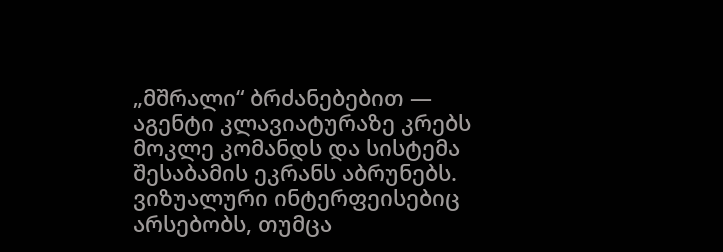„მშრალი“ ბრძანებებით — აგენტი კლავიატურაზე კრებს მოკლე კომანდს და სისტემა შესაბამის ეკრანს აბრუნებს. ვიზუალური ინტერფეისებიც არსებობს, თუმცა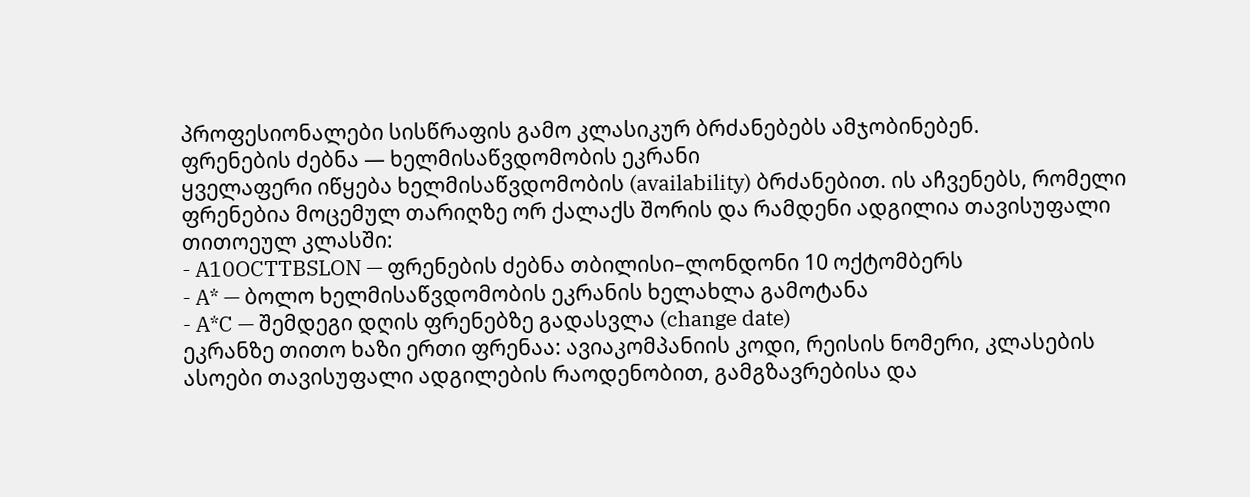პროფესიონალები სისწრაფის გამო კლასიკურ ბრძანებებს ამჯობინებენ.
ფრენების ძებნა — ხელმისაწვდომობის ეკრანი
ყველაფერი იწყება ხელმისაწვდომობის (availability) ბრძანებით. ის აჩვენებს, რომელი ფრენებია მოცემულ თარიღზე ორ ქალაქს შორის და რამდენი ადგილია თავისუფალი თითოეულ კლასში:
- A10OCTTBSLON — ფრენების ძებნა თბილისი–ლონდონი 10 ოქტომბერს
- A* — ბოლო ხელმისაწვდომობის ეკრანის ხელახლა გამოტანა
- A*C — შემდეგი დღის ფრენებზე გადასვლა (change date)
ეკრანზე თითო ხაზი ერთი ფრენაა: ავიაკომპანიის კოდი, რეისის ნომერი, კლასების ასოები თავისუფალი ადგილების რაოდენობით, გამგზავრებისა და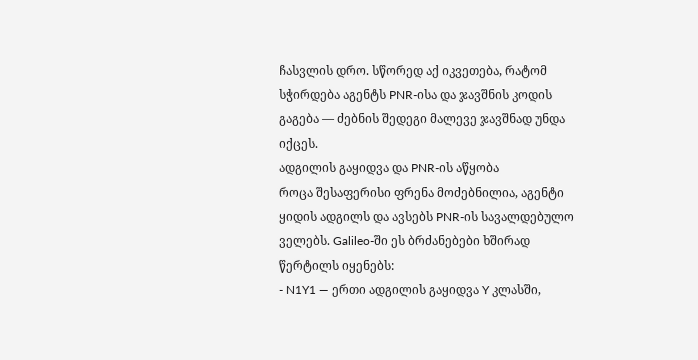ჩასვლის დრო. სწორედ აქ იკვეთება, რატომ სჭირდება აგენტს PNR-ისა და ჯავშნის კოდის გაგება — ძებნის შედეგი მალევე ჯავშნად უნდა იქცეს.
ადგილის გაყიდვა და PNR-ის აწყობა
როცა შესაფერისი ფრენა მოძებნილია, აგენტი ყიდის ადგილს და ავსებს PNR-ის სავალდებულო ველებს. Galileo-ში ეს ბრძანებები ხშირად წერტილს იყენებს:
- N1Y1 — ერთი ადგილის გაყიდვა Y კლასში,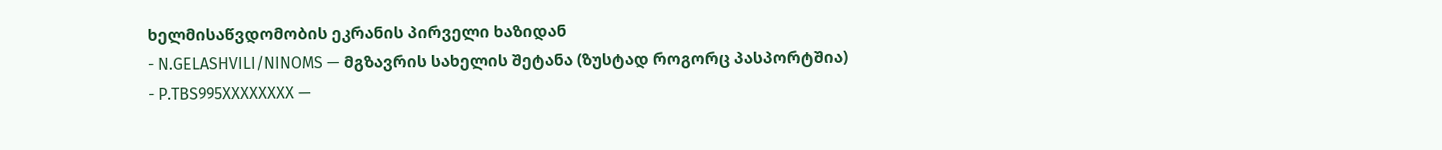ხელმისაწვდომობის ეკრანის პირველი ხაზიდან
- N.GELASHVILI/NINOMS — მგზავრის სახელის შეტანა (ზუსტად როგორც პასპორტშია)
- P.TBS995XXXXXXXX —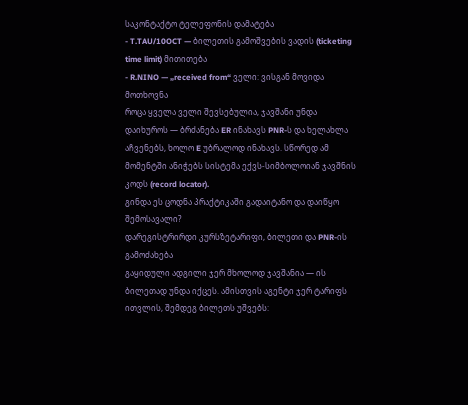საკონტაქტო ტელეფონის დამატება
- T.TAU/10OCT — ბილეთის გამოშვების ვადის (ticketing time limit) მითითება
- R.NINO — „received from“ ველი: ვისგან მოვიდა მოთხოვნა
როცა ყველა ველი შევსებულია, ჯავშანი უნდა დაიხუროს — ბრძანება ER ინახავს PNR-ს და ხელახლა აჩვენებს, ხოლო E უბრალოდ ინახავს. სწორედ ამ მომენტში ანიჭებს სისტემა ექვს-სიმბოლოიან ჯავშნის კოდს (record locator).
გინდა ეს ცოდნა პრაქტიკაში გადაიტანო და დაიწყო შემოსავალი?
დარეგისტრირდი კურსზეტარიფი, ბილეთი და PNR-ის გამოძახება
გაყიდული ადგილი ჯერ მხოლოდ ჯავშანია — ის ბილეთად უნდა იქცეს. ამისთვის აგენტი ჯერ ტარიფს ითვლის, შემდეგ ბილეთს უშვებს: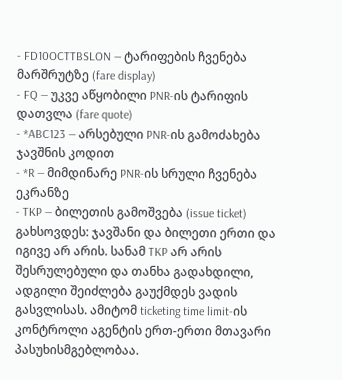- FD10OCTTBSLON — ტარიფების ჩვენება მარშრუტზე (fare display)
- FQ — უკვე აწყობილი PNR-ის ტარიფის დათვლა (fare quote)
- *ABC123 — არსებული PNR-ის გამოძახება ჯავშნის კოდით
- *R — მიმდინარე PNR-ის სრული ჩვენება ეკრანზე
- TKP — ბილეთის გამოშვება (issue ticket)
გახსოვდეს: ჯავშანი და ბილეთი ერთი და იგივე არ არის. სანამ TKP არ არის შესრულებული და თანხა გადახდილი, ადგილი შეიძლება გაუქმდეს ვადის გასვლისას. ამიტომ ticketing time limit-ის კონტროლი აგენტის ერთ-ერთი მთავარი პასუხისმგებლობაა.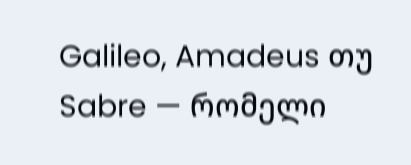Galileo, Amadeus თუ Sabre — რომელი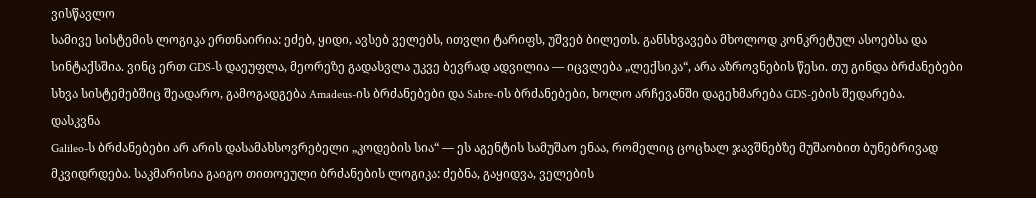ვისწავლო
სამივე სისტემის ლოგიკა ერთნაირია: ეძებ, ყიდი, ავსებ ველებს, ითვლი ტარიფს, უშვებ ბილეთს. განსხვავება მხოლოდ კონკრეტულ ასოებსა და სინტაქსშია. ვინც ერთ GDS-ს დაეუფლა, მეორეზე გადასვლა უკვე ბევრად ადვილია — იცვლება „ლექსიკა“, არა აზროვნების წესი. თუ გინდა ბრძანებები სხვა სისტემებშიც შეადარო, გამოგადგება Amadeus-ის ბრძანებები და Sabre-ის ბრძანებები, ხოლო არჩევანში დაგეხმარება GDS-ების შედარება.
დასკვნა
Galileo-ს ბრძანებები არ არის დასამახსოვრებელი „კოდების სია“ — ეს აგენტის სამუშაო ენაა, რომელიც ცოცხალ ჯავშნებზე მუშაობით ბუნებრივად მკვიდრდება. საკმარისია გაიგო თითოეული ბრძანების ლოგიკა: ძებნა, გაყიდვა, ველების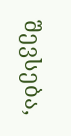შევსება,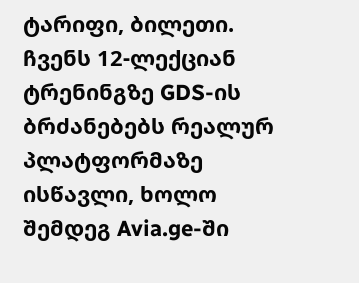ტარიფი, ბილეთი.
ჩვენს 12-ლექციან ტრენინგზე GDS-ის ბრძანებებს რეალურ პლატფორმაზე ისწავლი, ხოლო შემდეგ Avia.ge-ში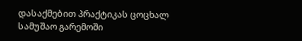დასაქმებით პრაქტიკას ცოცხალ სამუშაო გარემოში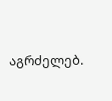აგრძელებ.